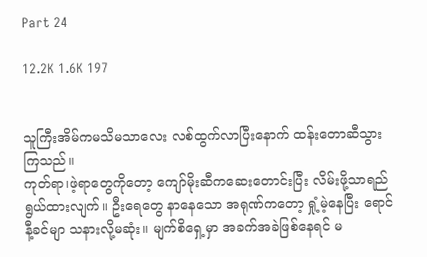Part 24

12.2K 1.6K 197


သူကြီးအိမ်ကမသိမသာလေး လစ်ထွက်လာပြီးနောက် ထန်းတောဆီသွားကြသည်။
ကုတ်ရာ၊ဖဲ့ရာတွေကိုတော့ ကျော်မိုးဆီကဆေးတောင်းပြီး လိမ်းဖို့သာရည်ရွယ်ထားလျက်။ ဦးရေတွေ နာနေသော အရုဏ်ကတော့ ရှုံ့မဲ့နေပြီး ရောင်နီ့ခင်မျာ သနားလို့မဆုံး။ မျက်စိရှေ့မှာ အခက်အခဲဖြစ်နေရင် မ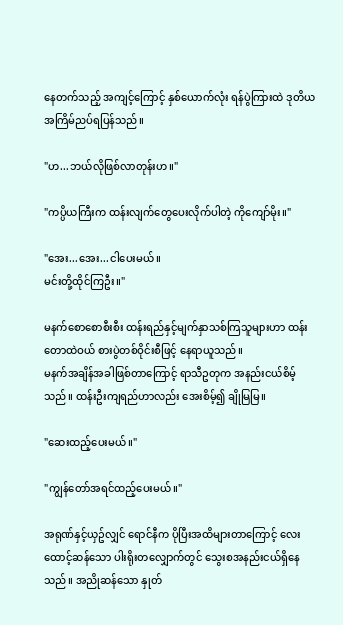နေတက်သည့် အကျင့်ကြောင့် နှစ်ယောက်လုံး ရန်ပွဲကြားထဲ ဒုတိယအကြိမ်ညပ်ရပြန်သည်။

"ဟ...ဘယ်လိုဖြစ်လာတုန်းဟ။"

"ကပ္ပိယကြီးက ထန်းလျက်တွေပေးလိုက်ပါတဲ့ ကိုကျော်မိုး။"

"အေး...အေး...ငါပေးမယ်။
မင်းတို့ထိုင်ကြဦး။"

မနက်စောစောစီးစီး ထန်းရည်နှင့်မျက်နှာသစ်ကြသူများဟာ ထန်းတောထဲဝယ် စားပွဲတစ်ဝိုင်းစီဖြင့် နေရာယူသည်။
မနက်အချိန်အခါဖြစ်တာကြောင့် ရာသီဥတုက အနည်းငယ်စိမ့်သည်။ ထန်းဦးကျရည်ဟာလည်း အေးစိမ့်၍ ချိုမြမြ။

"ဆေးထည့်ပေးမယ်။"

"ကျွန်တော်အရင်ထည့်ပေးမယ်။"

အရုဏ်နှင့်ယှဥ်လျှင် ရောင်နီက ပိုပြီးအထိများတာကြောင့် လေးထောင့်ဆန်သော ပါးရိုးတလျှောက်တွင် သွေးစအနည်းငယ်ရှိနေသည်။ အညိုဆန်သော နှုတ်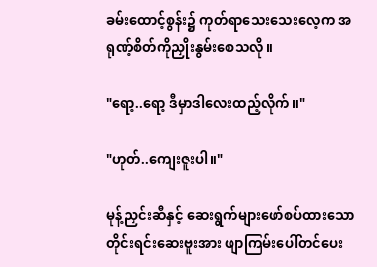ခမ်းထောင့်စွန်း၌ ကုတ်ရာသေးသေးလေ့က အရုဏ့်စိတ်ကိုညှိုးနွမ်းစေသလို။

"ရော့..ရော့ ဒီမှာဒါလေးထည့်လိုက်။"

"ဟုတ်..ကျေးဇူးပါ။"

မုန့်ညှင်းဆီနှင့် ဆေးရွက်များဖော်စပ်ထားသော တိုင်းရင်းဆေးဗူးအား ဖျာကြမ်းပေါ်တင်ပေး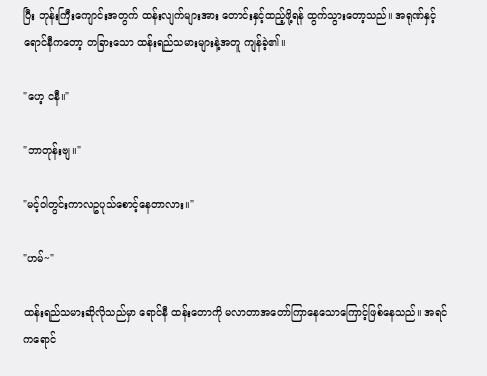ပြီး ဘုန်းကြီးကျောင်းအတွက် ထန်းလျက်များအား တောင်းနှင့်ထည့်ဖို့ရန် ထွက်သွားတော့သည်။ အရုဏ်နှင့်ရောင်နီကတော့ တခြားသော ထန်းရည်သမားများနဲ့အတူ ကျန်ခဲ့၏။

"ဟေ့ ငနီ။"

"ဘာတုန်းဗျ။"

"မင့်ဝါတွင်းကာလဥပုသ်စောင့်နေတာလား။"

"ဟမ်~"

ထန်းရည်သမားဆိုလိုသည်မှာ ရောင်နီ ထန်းတောကို မလာတာအတော်ကြာနေသောကြောင့်ဖြစ်နေသည်။ အရင်ကရောင်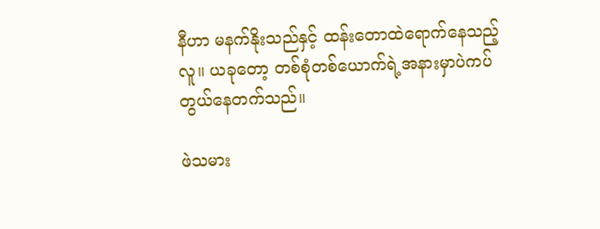နီဟာ မနက်နိုးသည်နှင့် ထန်းတောထဲရောက်နေသည့်လူ။ ယခုတော့ တစ်စုံတစ်ယောက်ရဲ့အနားမှာပဲကပ်တွယ်နေတက်သည်။

ဖဲသမား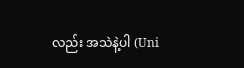လည်း အသဲနဲ့ပါ (Uni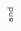and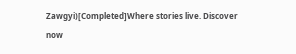Zawgyi)[Completed]Where stories live. Discover now